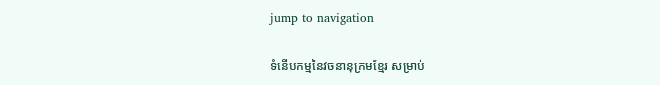jump to navigation

ទំនើបកម្មនៃវចនានុក្រមខ្មែរ សម្រាប់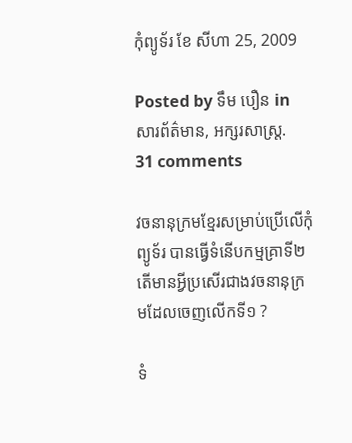កុំព្យូទ័រ ខែ សីហា 25, 2009

Posted by ទឹម បឿន in សារព័ត៌មាន, អក្សរសាស្ត្រ.
31 comments

វចនានុក្រមខ្មែរសម្រាប់ប្រើលើកុំព្យូទ័រ បានធ្វើទំនើបកម្មគ្រាទី២ តើមានអ្វីប្រសើរជាងវចនានុក្រមដែលចេញលើកទី១ ?

ទំ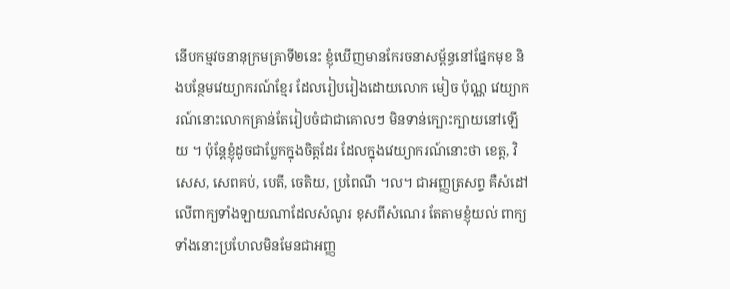នើបកម្មវចនានុក្រមគ្រាទី២នេះ ខ្ញុំឃើញមានកែរចនាសម្ព័ន្ធនៅផ្នែកមុខ និងបន្ថែមវេយ្យាករណ៍ខ្មែរ ដែលរៀបរៀងដោយលោក មៀច ប៉ុណ្ណ វេយ្យាករណ៍នោះលោកគ្រាន់តែរៀបចំជាជាគោលៗ មិនទាន់ក្បោះក្បាយនៅឡើយ ។ ប៉ុន្តែខ្ញុំដូចជាប្លែកក្នុងចិត្តដែរ ដែលក្នុងវេយ្យាករណ៍នោះថា ខេត្ត, វិសេស, សេពគប់, បេតី, ចេតិយ, ប្រពៃណី ។ល។ ជាអញ្ញត្រសព្ទ គឺសំដៅលើពាក្យទាំងឡាយណាដែលសំណូរ ខុសពីសំណេរ តែតាមខ្ញុំយល់ ពាក្យទាំងនោះប្រហែលមិនមែនជាអញ្ញ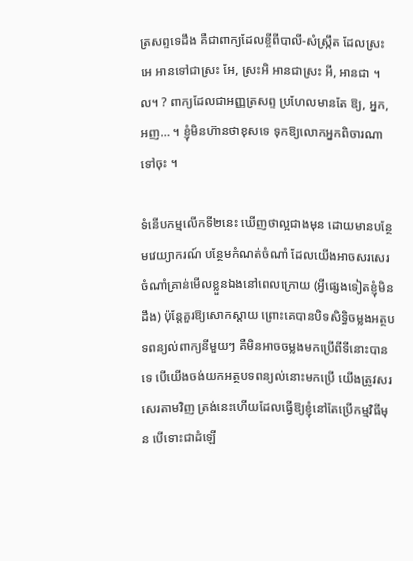ត្រសព្ទទេដឹង គឺជាពាក្យដែលខ្ចីពីបាលី-សំស្ក្រឹត ដែលស្រះ អេ អានទៅជាស្រះ អែ, ស្រះអិ អានជាស្រះ អី, អានជា ។ល។ ? ពាក្យដែលជាអញ្ញត្រសព្ទ ប្រហែលមានតែ ឱ្យ, អ្នក, អញ… ។ ខ្ញុំមិនហ៊ានថាខុសទេ ទុកឱ្យលោកអ្នកពិចារណាទៅចុះ ។

ទំនើបកម្មលើកទី២នេះ ឃើញថាល្អជាងមុន ដោយមានបន្ថែមវេយ្យាករណ៍ បន្ថែមកំណត់ចំណាំ ដែលយើងអាចសរសេរចំណាំគ្រាន់មើលខ្លួនឯងនៅពេលក្រោយ (អ្វីផ្សេងទៀតខ្ញុំមិនដឹង) ប៉ុន្តែគួរឱ្យសោកស្ដាយ ព្រោះគេបានបិទសិទ្ធិចម្លងអត្ថបទពន្យល់ពាក្យនីមួយៗ គឺមិនអាចចម្លងមកប្រើពីទីនោះបានទេ បើយើងចង់យកអត្ថបទពន្យល់នោះមកប្រើ យើងត្រូវសរសេរតាមវិញ ត្រង់នេះហើយដែលធ្វើឱ្យខ្ញុំនៅតែប្រើកម្មវិធីមុន បើទោះជាដំឡើ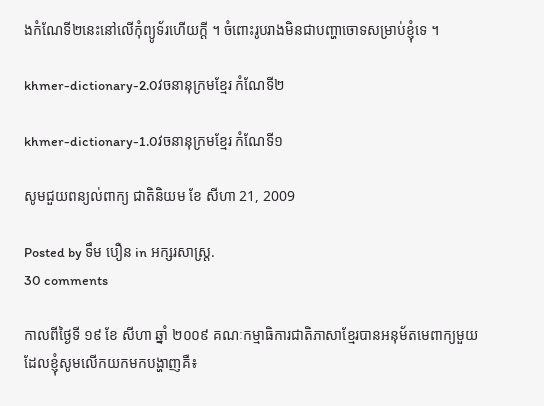ងកំណែទី២នេះនៅលើកុំព្យូទ័រហើយក្ដី ។ ចំពោះរូបរាងមិនជាបញ្ហាចោទសម្រាប់ខ្ញុំទេ ។

khmer-dictionary-2.0វចនានុក្រមខ្មែរ កំណែទី២

khmer-dictionary-1.0វចនានុក្រមខ្មែរ កំណែទី១

សូមជួយពន្យល់ពាក្យ ជាតិនិយម ខែ សីហា 21, 2009

Posted by ទឹម បឿន in អក្សរសាស្ត្រ.
30 comments

កាលពីថ្ងៃទី ១៩ ខែ សីហា ឆ្នាំ ២០០៩ គណៈកម្មាធិការជាតិភាសាខ្មែរបានអនុម័តមេពាក្យមួយដែលខ្ញុំសូមលើកយកមកបង្ហាញគឺ៖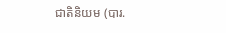ជាតិនិយម (បារ.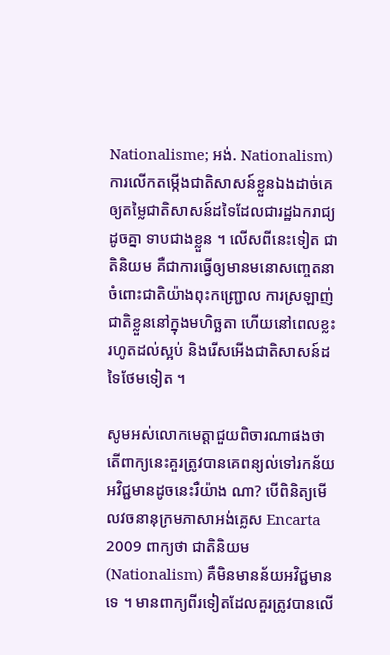Nationalisme; អង់. Nationalism) ការលើកតម្កើងជាតិសាសន៍ខ្លួនឯងដាច់គេ ឲ្យតម្លៃជាតិសាសន៍ដទៃដែលជារដ្ឋឯករាជ្យដូចគ្នា ទាបជាងខ្លួន ។ លើសពីនេះទៀត ជាតិនិយម គឺជាការធ្វើឲ្យមានមនោសញ្ចេតនាចំពោះជាតិយ៉ាងពុះកញ្ជ្រោល ការស្រឡាញ់ជាតិខ្លួននៅក្នុងមហិច្ឆតា ហើយនៅពេលខ្លះរហូតដល់ស្អប់ និងរើសអើងជាតិសាសន៍ដទៃថែមទៀត ។

សូមអស់លោកមេត្តាជួយពិចារណាផងថា តើពាក្យនេះគួរត្រូវបានគេពន្យល់ទៅរកន័យអវិជ្ជមានដូចនេះរឺយ៉ាង ណា? បើពិនិត្យមើលវចនានុក្រមភាសាអង់គ្លេស Encarta 2009 ពាក្យថា ជាតិនិយម (Nationalism) គឺមិនមានន័យអវិជ្ជមានទេ ។ មានពាក្យពីរទៀតដែលគួរត្រូវបានលើ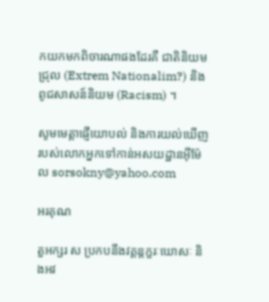កយកមកពិចារណាផងដែរគឺ ជាតិនិយមជ្រុល (Extrem Nationalim?) និង ពូជសាសន៍និយម (Racism) ។

សូមមេត្តាផ្ញើយោបល់ និងការយល់ឃើញរបស់លោកអ្នកទៅកាន់អសយដ្ឋានអ៊ីម៉ែល sorsokny@yahoo.com

អរគុណ

តួអក្សរ ស ប្រកបនឹងវគ្គន្តក្ខរៈឃោសៈ និងអវ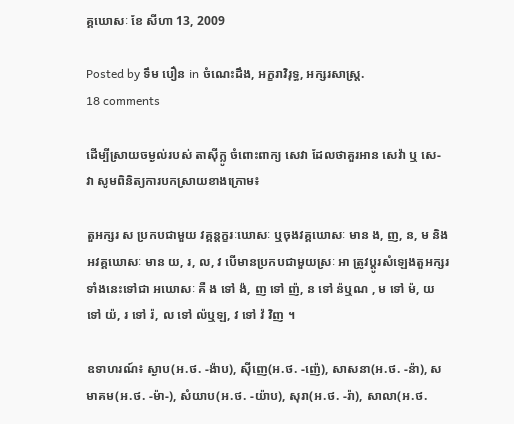គ្គឃោសៈ ខែ សីហា 13, 2009

Posted by ទឹម បឿន in ចំណេះដឹង, អក្ខរាវិរុទ្ធ, អក្សរសាស្ត្រ.
18 comments

ដើម្បីស្រាយចម្ងល់របស់ តាស៊ីក្លូ ចំពោះពាក្យ សេវា ដែលថាគួរអាន សេវ៉ា ឬ សេ-វា សូមពិនិត្យការបកស្រាយខាងក្រោម៖

តួអក្សរ ស ប្រកបជាមួយ វគ្គន្តក្ខរៈឃោសៈ ឬចុងវគ្គឃោសៈ មាន ង, ញ, ន, ម និងអវគ្គឃោសៈ មាន យ, រ, ល, វ បើមានប្រកបជាមួយស្រៈ អា ត្រូវប្ដូរសំឡេងតួអក្សរទាំងនេះទៅជា អឃោសៈ គឺ ង ទៅ ង៉, ញ ទៅ ញ៉, ន ទៅ ន៉ឬណ , ម ទៅ ម៉, យ ទៅ យ៉, រ ទៅ រ៉, ល ទៅ ល៉ឬឡ, វ ទៅ វ៉ វិញ ។

ឧទាហរណ៍៖ ស្ងាប(អ.ថ. -ង៉ាប), ស៊ីញេ(អ.ថ. -ញ៉េ), សាសនា(អ.ថ. -ន៉ា), សមាគម(អ.ថ. -ម៉ា-), សំយាប(អ.ថ. -យ៉ាប), សុរា(អ.ថ. -រ៉ា), សាលា(អ.ថ.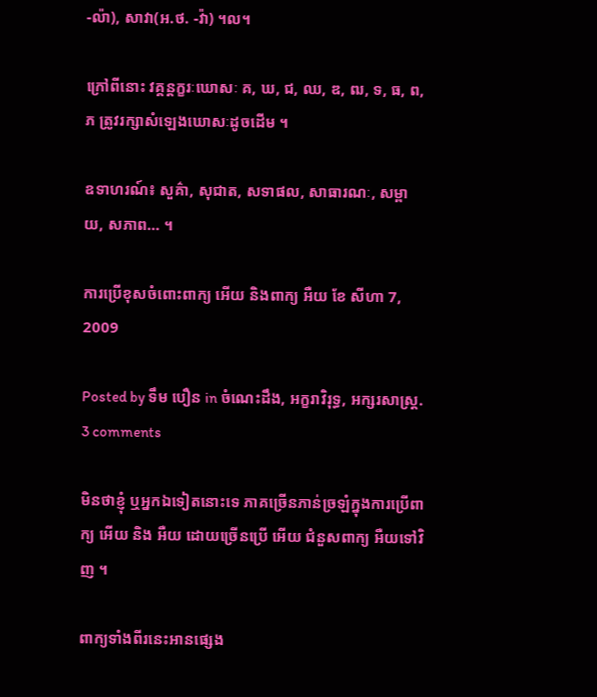-ល៉ា), សាវា(អ.ថ. -វ៉ា) ។ល។

ក្រៅពីនោះ វគ្គន្តក្ខរៈឃោសៈ គ, ឃ, ជ, ឈ, ឌ, ឍ, ទ, ធ, ព, ភ ត្រូវរក្សាសំឡេងឃោសៈដូចដើម ។

ឧទាហរណ៍៖ សួគ៌ា, សុជាត, សទាផល, សាធារណៈ, សម្ពាយ, សភាព… ។

ការប្រើខុសចំពោះពាក្យ អើយ និងពាក្យ អឺយ ខែ សីហា 7, 2009

Posted by ទឹម បឿន in ចំណេះដឹង, អក្ខរាវិរុទ្ធ, អក្សរសាស្ត្រ.
3 comments

មិនថាខ្ញុំ ឬអ្នកឯទៀតនោះទេ ភាគច្រើនភាន់ច្រឡំក្នុងការប្រើពាក្យ អើយ និង អឺយ ដោយច្រើនប្រើ អើយ ជំនួសពាក្យ អឺយទៅវិញ ។

ពាក្យទាំងពីរនេះអានផ្សេង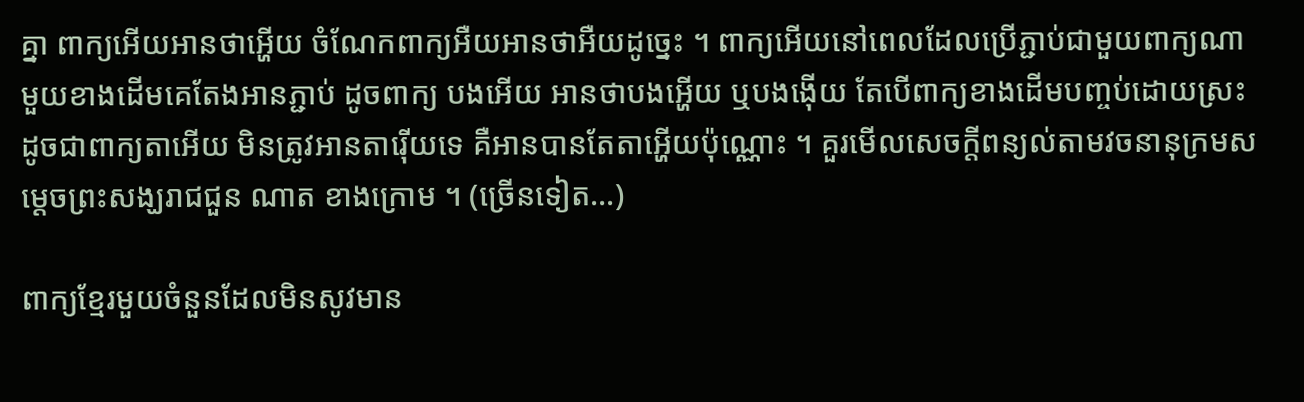គ្នា ពាក្យអើយអានថាអ្ហើយ ចំណែកពាក្យអឺយអានថាអឺយដូច្នេះ ។ ពាក្យអើយនៅពេលដែលប្រើភ្ជាប់ជាមួយពាក្យណាមួយខាងដើមគេតែងអានភ្ជាប់ ដូចពាក្យ បងអើយ អានថាបងអ្ហើយ ឬបងង៉ើយ តែបើពាក្យខាងដើមបញ្ចប់ដោយស្រះ ដូចជាពាក្យតាអើយ មិនត្រូវអានតារ៉ើយទេ គឺអានបានតែតាអ្ហើយប៉ុណ្ណោះ ។ គួរមើលសេចក្ដីពន្យល់តាមវចនានុក្រមសម្ដេចព្រះសង្ឃរាជជួន ណាត ខាងក្រោម ។ (ច្រើនទៀត…)

ពាក្យខ្មែរមួយចំនួនដែលមិនសូវមាន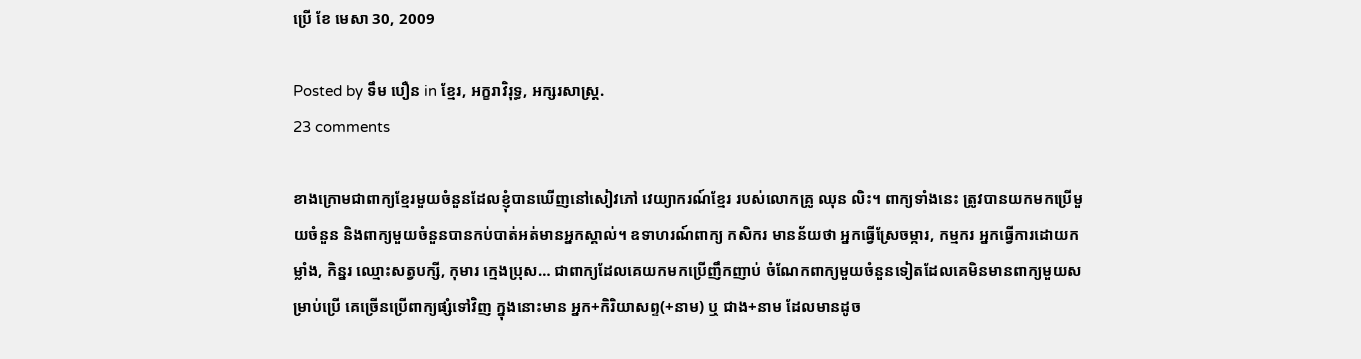ប្រើ ខែ មេសា 30, 2009

Posted by ទឹម បឿន in ខ្មែរ, អក្ខរាវិរុទ្ធ, អក្សរសាស្ត្រ.
23 comments

ខាងក្រោមជាពាក្យខ្មែរមួយចំនួនដែលខ្ញុំបានឃើញនៅសៀវភៅ វេយ្យាករណ៍ខ្មែរ របស់លោកគ្រូ ឈុន លិះ។ ពាក្យទាំងនេះ ត្រូវបានយកមកប្រើមួយចំនួន និងពាក្យមួយចំនួនបានកប់បាត់អត់មានអ្នកស្គាល់។ ឧទាហរណ៍ពាក្យ កសិករ មានន័យថា អ្នកធ្វើស្រែចម្ការ, កម្មករ អ្នកធ្វើការដោយកម្លាំង, កិន្នរ ឈ្មោះសត្វបក្សី, កុមារ ក្មេងប្រុស… ជាពាក្យដែលគេយកមកប្រើញឹកញាប់ ចំណែកពាក្យមួយចំនួនទៀតដែលគេមិនមានពាក្យមួយសម្រាប់ប្រើ គេច្រើនប្រើពាក្យផ្សំទៅវិញ ក្នុងនោះមាន អ្នក+កិរិយាសព្ទ(+នាម) ឬ ជាង+នាម ដែលមានដូច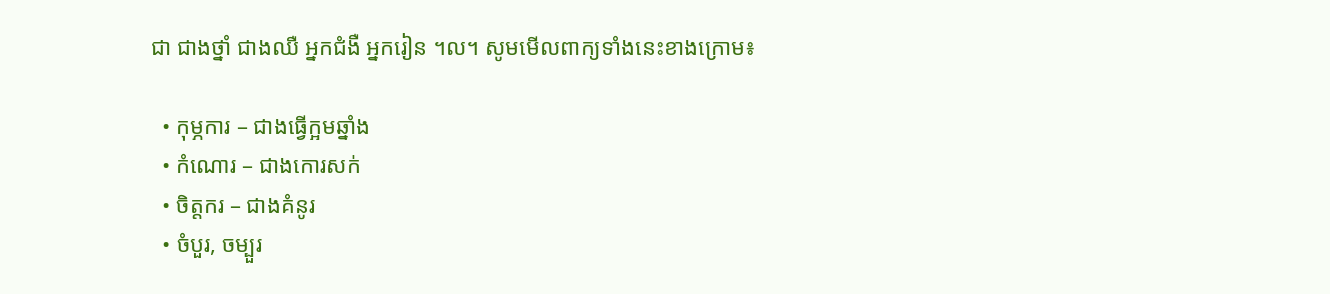ជា ជាងថ្នាំ ជាងឈឺ អ្នកជំងឺ អ្នករៀន ។ល។ សូមមើលពាក្យទាំងនេះខាងក្រោម៖

  • កុម្ភការ – ជាងធ្វើក្អមឆ្នាំង
  • កំណោរ – ជាងកោរសក់
  • ចិត្តករ – ជាងគំនូរ
  • ចំបួរ, ចម្បួរ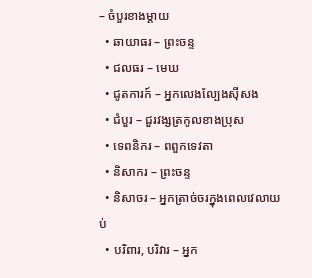– ចំបួរខាងម្ដាយ
  • ឆាយាធរ – ព្រះចន្ទ
  • ជលធរ – មេឃ
  • ជូតការក៍ – អ្នកលេងល្បែងស៊ីសង
  • ជំបួរ – ជួរវង្សត្រកូលខាងប្រុស
  • ទេពនិករ – ពពួកទេវតា
  • និសាករ – ព្រះចន្ទ
  • និសាចរ – អ្នកត្រាច់ចរក្នុងពេលវេលាយប់
  • បរិពារ, បរិវារ – អ្នក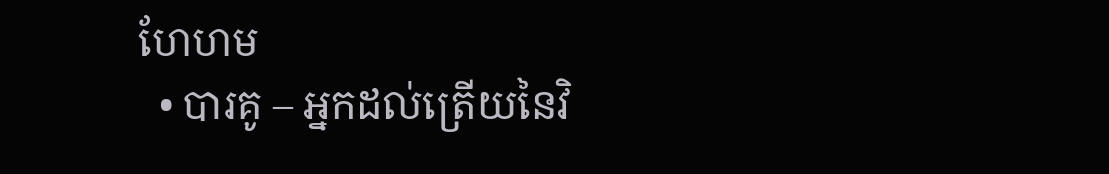ហែហម
  • បារគូ – អ្នកដល់ត្រើយនៃវិ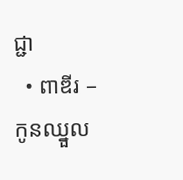ជ្ជា
  • ពាឌីរ – កូនឈ្នួល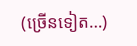(ច្រើនទៀត…)